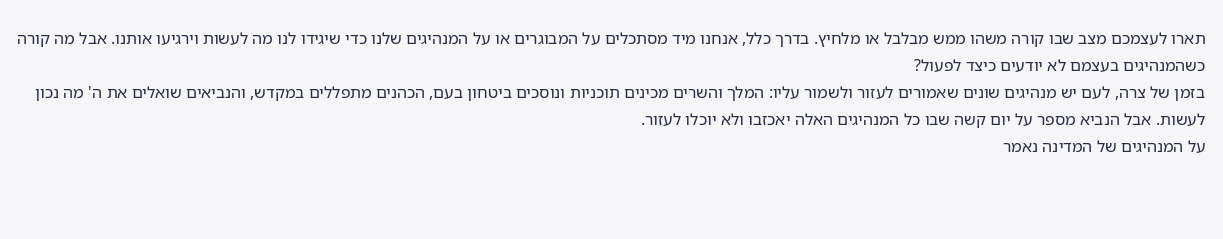תארו לעצמכם מצב שבו קורה משהו ממש מבלבל או מלחיץ. בדרך כלל, אנחנו מיד מסתכלים על המבוגרים או על המנהיגים שלנו כדי שיגידו לנו מה לעשות וירגיעו אותנו. אבל מה קורה כשהמנהיגים בעצמם לא יודעים כיצד לפעול?
בזמן של צרה, לעם יש מנהיגים שונים שאמורים לעזור ולשמור עליו: המלך והשרים מכינים תוכניות ונוסכים ביטחון בעם, הכהנים מתפללים במקדש, והנביאים שואלים את ה' מה נכון לעשות. אבל הנביא מספר על יום קשה שבו כל המנהיגים האלה יאכזבו ולא יוכלו לעזור.
על המנהיגים של המדינה נאמר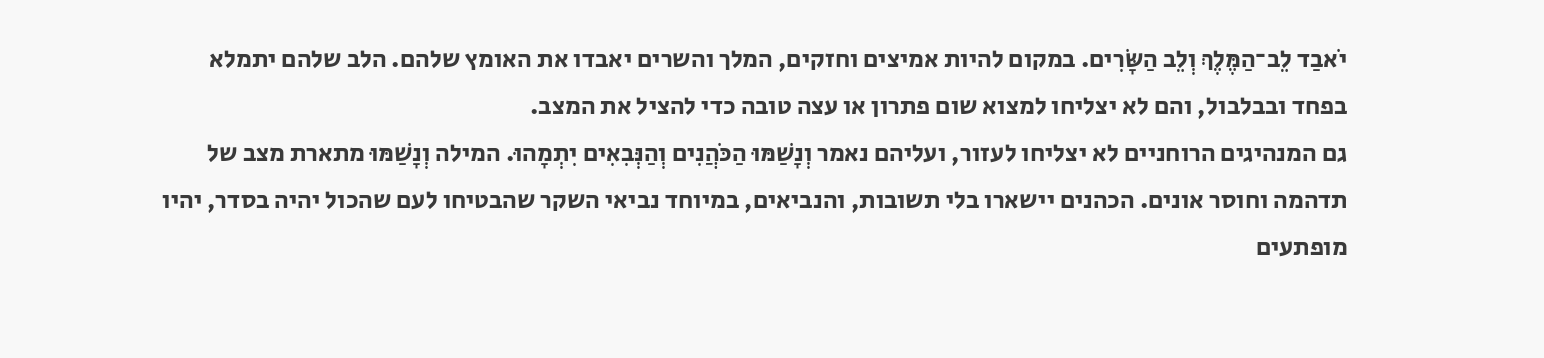יֹאבַד לֵב־הַמֶּלֶךְ וְלֵב הַשָּׂרִים. במקום להיות אמיצים וחזקים, המלך והשרים יאבדו את האומץ שלהם. הלב שלהם יתמלא בפחד ובבלבול, והם לא יצליחו למצוא שום פתרון או עצה טובה כדי להציל את המצב.
גם המנהיגים הרוחניים לא יצליחו לעזור, ועליהם נאמר וְנָשַׁמּוּ הַכֹּהֲנִים וְהַנְּבִאִים יִתְמָהוּ. המילה וְנָשַׁמּוּ מתארת מצב של תדהמה וחוסר אונים. הכהנים יישארו בלי תשובות, והנביאים, במיוחד נביאי השקר שהבטיחו לעם שהכול יהיה בסדר, יהיו מופתעים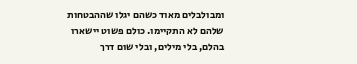ומבולבלים מאוד כשהם יגלו שההבטחות שלהם לא התקיימו. כולם פשוט יישארו בהלם, בלי מילים, ובלי שום דרך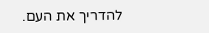להדריך את העם.